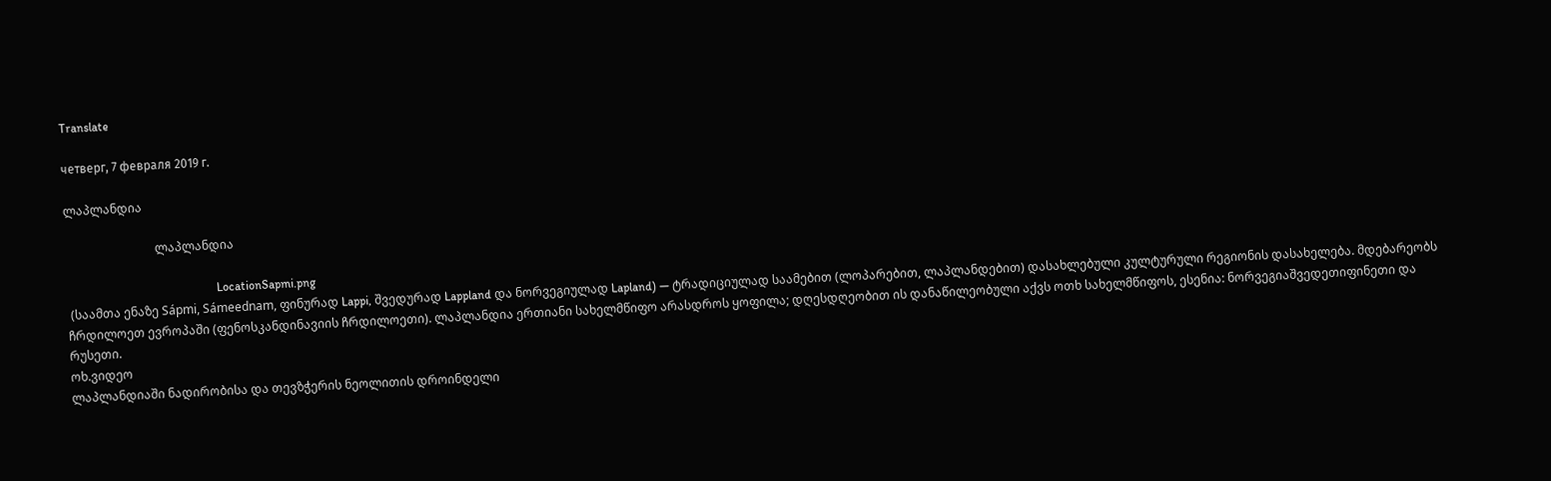Translate

четверг, 7 февраля 2019 г.

ლაპლანდია

                              ლაპლანდია

                                                  LocationSapmi.png
 (საამთა ენაზე Sápmi, Sámeednam, ფინურად Lappi, შვედურად Lappland და ნორვეგიულად Lapland) — ტრადიციულად საამებით (ლოპარებით, ლაპლანდებით) დასახლებული კულტურული რეგიონის დასახელება. მდებარეობს ჩრდილოეთ ევროპაში (ფენოსკანდინავიის ჩრდილოეთი). ლაპლანდია ერთიანი სახელმწიფო არასდროს ყოფილა; დღესდღეობით ის დანაწილეობული აქვს ოთხ სახელმწიფოს, ესენია: ნორვეგიაშვედეთიფინეთი და რუსეთი.
ოხ.ვიდეო
ლაპლანდიაში ნადირობისა და თევზჭერის ნეოლითის დროინდელი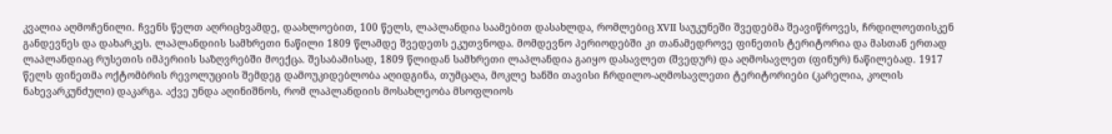კვალია აღმოჩენილი. ჩვენს წელთ აღრიცხვამდე, დაახლოებით, 100 წელს, ლაპლანდია საამებით დასახლდა, რომლებიც XVII საუკუნეში შვედებმა შეავიწროვეს, ჩრდილოეთისკენ განდევნეს და დახარკეს. ლაპლანდიის სამხრეთი ნაწილი 1809 წლამდე შვედეთს ეკუთვნოდა. მომდევნო პერიოდებში კი თანამედროვე ფინეთის ტერიტორია და მასთან ერთად ლაპლანდიაც რუსეთის იმპერიის საზღვრებში მოექცა. შესაბამისად, 1809 წლიდან სამხრეთი ლაპლანდია გაიყო დასავლეთ (შვედურ) და აღმოსავლეთ (ფინურ) ნაწილებად. 1917 წელს ფინეთმა ოქტომბრის რევოლუციის შემდეგ დამოუკიდებლობა აღიდგინა, თუმცაღა, მოკლე ხანში თავისი ჩრდილო-აღმოსავლეთი ტერიტორიები (კარელია, კოლის ნახევარკუნძული) დაკარგა. აქვე უნდა აღინიშნოს, რომ ლაპლანდიის მოსახლეობა მსოფლიოს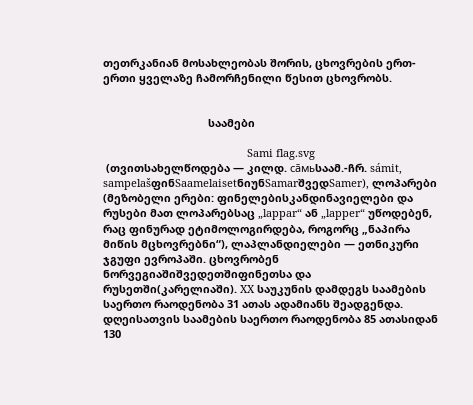თეთრკანიან მოსახლეობას შორის, ცხოვრების ერთ-ერთი ყველაზე ჩამორჩენილი წესით ცხოვრობს.


                                   საამები

                                                Sami flag.svg
 (თვითსახელწოდება — კილდ. са̄мьსაამ.-ჩრ. sámit, sampelašფინSaamelaisetნიუნSamarშვედSamer), ლოპარები (მეზობელი ერები: ფინელებისკანდინავიელები და რუსები მათ ლოპარებსაც „lappar“ ან „lapper“ უწოდებენ, რაც ფინურად ეტიმოლოგირდება, როგორც „ნაპირა მიწის მცხოვრებნი“), ლაპლანდიელები — ეთნიკური ჯგუფი ევროპაში. ცხოვრობენ ნორვეგიაშიშვედეთშიფინეთსა და რუსეთში(კარელიაში). XX საუკუნის დამდეგს საამების საერთო რაოდენობა 31 ათას ადამიანს შეადგენდა. დღეისათვის საამების საერთო რაოდენობა 85 ათასიდან 130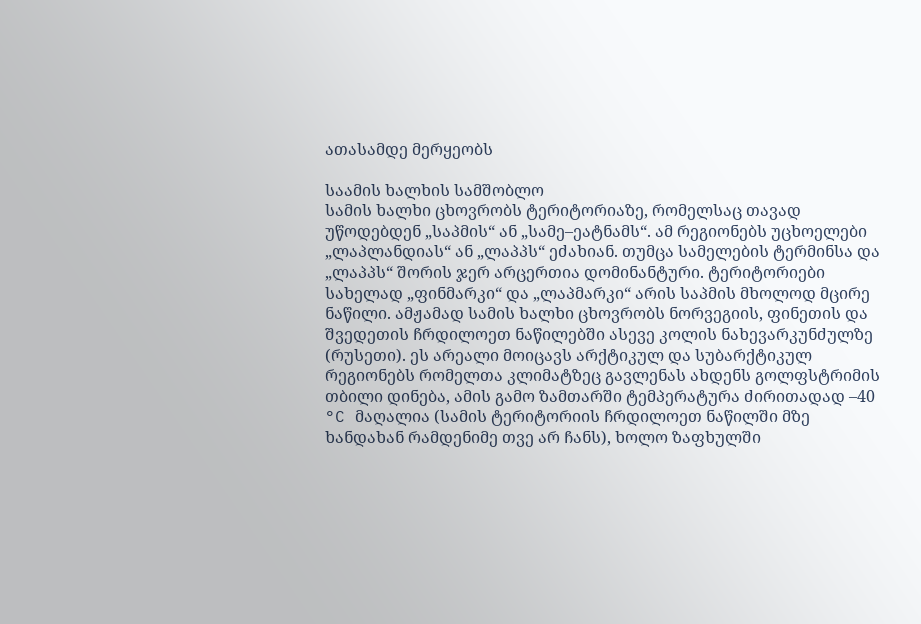ათასამდე მერყეობს

საამის ხალხის სამშობლო
სამის ხალხი ცხოვრობს ტერიტორიაზე, რომელსაც თავად უწოდებდენ „საპმის“ ან „სამე–ეატნამს“. ამ რეგიონებს უცხოელები „ლაპლანდიას“ ან „ლაპპს“ ეძახიან. თუმცა სამელების ტერმინსა და „ლაპპს“ შორის ჯერ არცერთია დომინანტური. ტერიტორიები სახელად „ფინმარკი“ და „ლაპმარკი“ არის საპმის მხოლოდ მცირე ნაწილი. ამჟამად სამის ხალხი ცხოვრობს ნორვეგიის, ფინეთის და შვედეთის ჩრდილოეთ ნაწილებში ასევე კოლის ნახევარკუნძულზე (რუსეთი). ეს არეალი მოიცავს არქტიკულ და სუბარქტიკულ რეგიონებს რომელთა კლიმატზეც გავლენას ახდენს გოლფსტრიმის თბილი დინება, ამის გამო ზამთარში ტემპერატურა ძირითადად –40 °C მაღალია (სამის ტერიტორიის ჩრდილოეთ ნაწილში მზე ხანდახან რამდენიმე თვე არ ჩანს), ხოლო ზაფხულში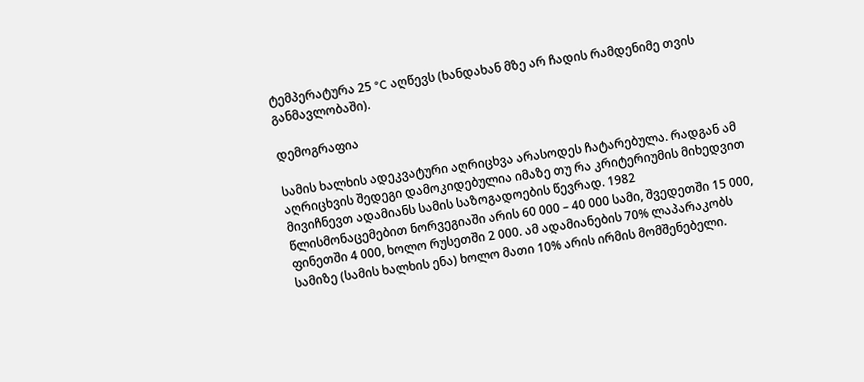ტემპერატურა 25 °C აღწევს (ხანდახან მზე არ ჩადის რამდენიმე თვის განმავლობაში).

დემოგრაფია

სამის ხალხის ადეკვატური აღრიცხვა არასოდეს ჩატარებულა. რადგან ამ აღრიცხვის შედეგი დამოკიდებულია იმაზე თუ რა კრიტერიუმის მიხედვით მივიჩნევთ ადამიანს სამის საზოგადოების წევრად. 1982 წლისმონაცემებით ნორვეგიაში არის 60 000 – 40 000 სამი, შვედეთში 15 000, ფინეთში 4 000, ხოლო რუსეთში 2 000. ამ ადამიანების 70% ლაპარაკობს სამიზე (სამის ხალხის ენა) ხოლო მათი 10% არის ირმის მომშენებელი.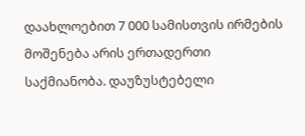დაახლოებით 7 000 სამისთვის ირმების მოშენება არის ერთადერთი საქმიანობა. დაუზუსტებელი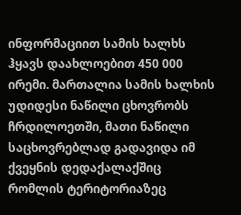ინფორმაციით სამის ხალხს ჰყავს დაახლოებით 450 000 ირემი. მართალია სამის ხალხის უდიდესი ნაწილი ცხოვრობს ჩრდილოეთში, მათი ნაწილი საცხოვრებლად გადავიდა იმ ქვეყნის დედაქალაქშიც რომლის ტერიტორიაზეც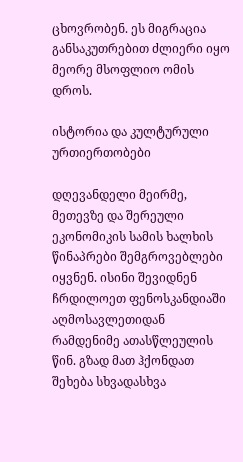ცხოვრობენ. ეს მიგრაცია განსაკუთრებით ძლიერი იყო მეორე მსოფლიო ომის დროს.

ისტორია და კულტურული ურთიერთობები

დღევანდელი მეირმე, მეთევზე და შერეული ეკონომიკის სამის ხალხის წინაპრები შემგროვებლები იყვნენ. ისინი შევიდნენ ჩრდილოეთ ფენოსკანდიაში აღმოსავლეთიდან რამდენიმე ათასწლეულის წინ. გზად მათ ჰქონდათ შეხება სხვადასხვა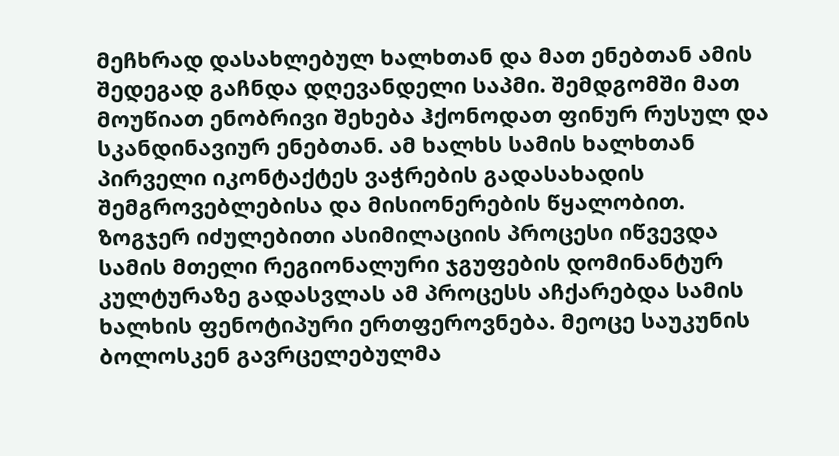მეჩხრად დასახლებულ ხალხთან და მათ ენებთან ამის შედეგად გაჩნდა დღევანდელი საპმი. შემდგომში მათ მოუწიათ ენობრივი შეხება ჰქონოდათ ფინურ რუსულ და სკანდინავიურ ენებთან. ამ ხალხს სამის ხალხთან პირველი იკონტაქტეს ვაჭრების გადასახადის შემგროვებლებისა და მისიონერების წყალობით. ზოგჯერ იძულებითი ასიმილაციის პროცესი იწვევდა სამის მთელი რეგიონალური ჯგუფების დომინანტურ კულტურაზე გადასვლას ამ პროცესს აჩქარებდა სამის ხალხის ფენოტიპური ერთფეროვნება. მეოცე საუკუნის ბოლოსკენ გავრცელებულმა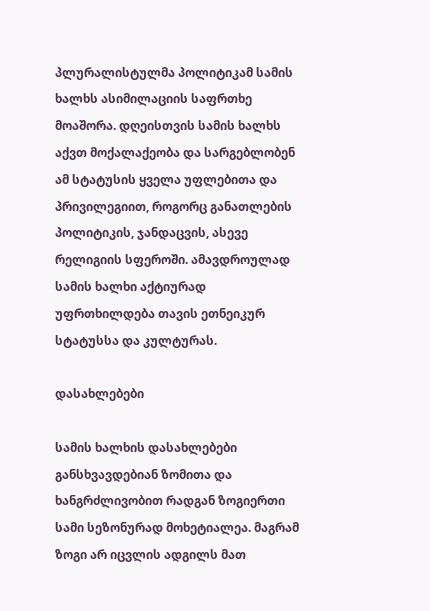პლურალისტულმა პოლიტიკამ სამის ხალხს ასიმილაციის საფრთხე მოაშორა. დღეისთვის სამის ხალხს აქვთ მოქალაქეობა და სარგებლობენ ამ სტატუსის ყველა უფლებითა და პრივილეგიით, როგორც განათლების პოლიტიკის, ჯანდაცვის, ასევე რელიგიის სფეროში. ამავდროულად სამის ხალხი აქტიურად უფრთხილდება თავის ეთნეიკურ სტატუსსა და კულტურას.

დასახლებები

სამის ხალხის დასახლებები განსხვავდებიან ზომითა და ხანგრძლივობით რადგან ზოგიერთი სამი სეზონურად მოხეტიალეა. მაგრამ ზოგი არ იცვლის ადგილს მათ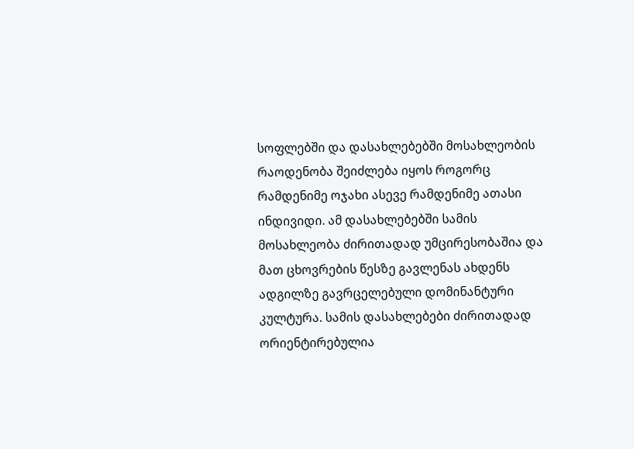სოფლებში და დასახლებებში მოსახლეობის რაოდენობა შეიძლება იყოს როგორც რამდენიმე ოჯახი ასევე რამდენიმე ათასი ინდივიდი. ამ დასახლებებში სამის მოსახლეობა ძირითადად უმცირესობაშია და მათ ცხოვრების წესზე გავლენას ახდენს ადგილზე გავრცელებული დომინანტური კულტურა. სამის დასახლებები ძირითადად ორიენტირებულია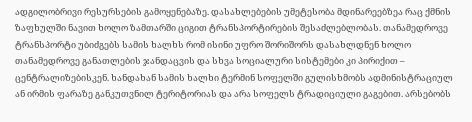ადგილობრივი რესურსების გამოყენებაზე. დასახლებების უმეტესობა მდინარეებზეა რაც ქმნის ზაფხულში ნავით ხოლო ზამთარში ციგით ტრანსპორტირების შესაძლებლობას. თანამედროვე ტრანსპორტი უბიძგებს სამის ხალხს რომ ისინი უფრო შორიშორს დასახლდნენ ხოლო თანამედროვე განათლების ჯანდაცვის და სხვა სოციალური სისტემები კი პირიქით – ცენტრალიზებისკენ. ხანდახან სამის ხალხი ტერმინ სოფელში გულისხმობს ადმინისტრაციულ ან ირმის ფარაზე განკუთვნილ ტერიტორიას და არა სოფელს ტრადიციული გაგებით. არსებობს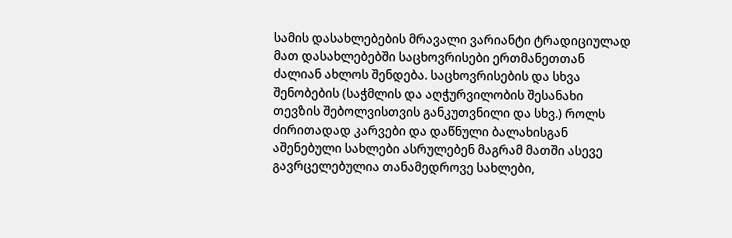სამის დასახლებების მრავალი ვარიანტი ტრადიციულად მათ დასახლებებში საცხოვრისები ერთმანეთთან ძალიან ახლოს შენდება. საცხოვრისების და სხვა შენობების (საჭმლის და აღჭურვილობის შესანახი თევზის შებოლვისთვის განკუთვნილი და სხვ.) როლს ძირითადად კარვები და დაწნული ბალახისგან აშენებული სახლები ასრულებენ მაგრამ მათში ასევე გავრცელებულია თანამედროვე სახლები,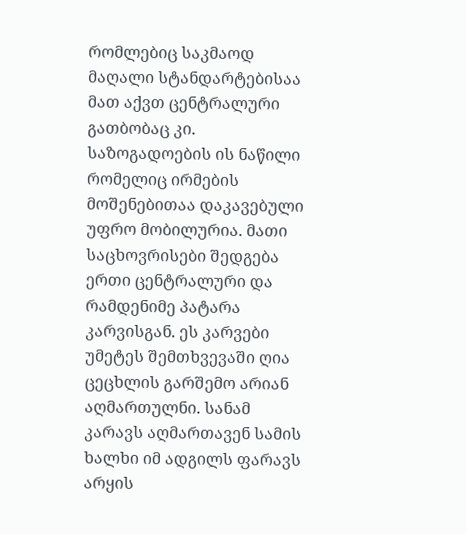რომლებიც საკმაოდ მაღალი სტანდარტებისაა მათ აქვთ ცენტრალური გათბობაც კი. საზოგადოების ის ნაწილი რომელიც ირმების მოშენებითაა დაკავებული უფრო მობილურია. მათი საცხოვრისები შედგება ერთი ცენტრალური და რამდენიმე პატარა კარვისგან. ეს კარვები უმეტეს შემთხვევაში ღია ცეცხლის გარშემო არიან აღმართულნი. სანამ კარავს აღმართავენ სამის ხალხი იმ ადგილს ფარავს არყის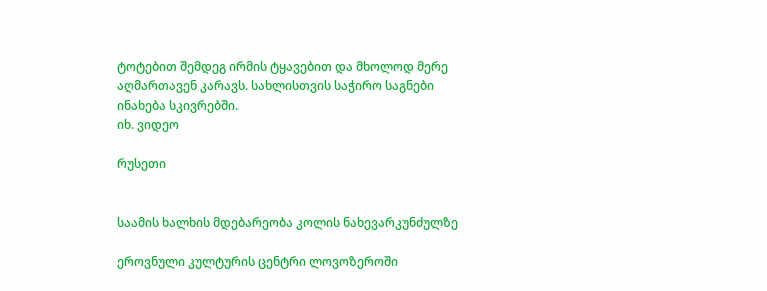ტოტებით შემდეგ ირმის ტყავებით და მხოლოდ მერე აღმართავენ კარავს. სახლისთვის საჭირო საგნები ინახება სკივრებში.
იხ. ვიდეო

რუსეთი


საამის ხალხის მდებარეობა კოლის ნახევარკუნძულზე

ეროვნული კულტურის ცენტრი ლოვოზეროში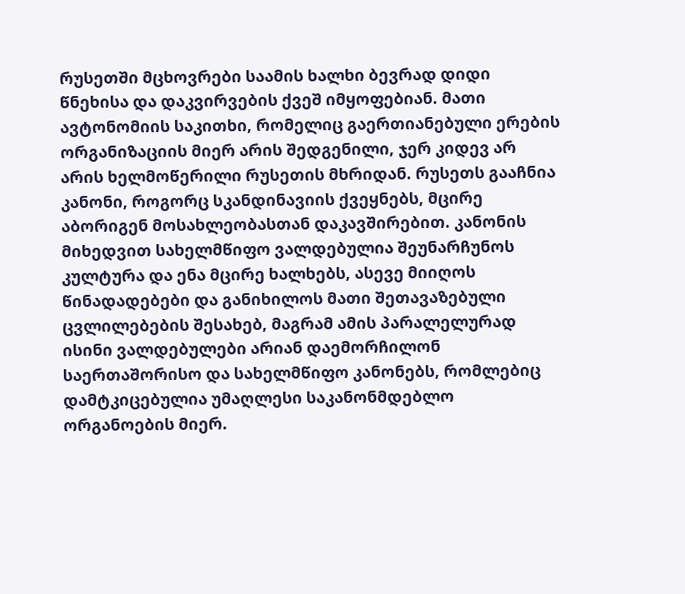რუსეთში მცხოვრები საამის ხალხი ბევრად დიდი წნეხისა და დაკვირვების ქვეშ იმყოფებიან. მათი ავტონომიის საკითხი, რომელიც გაერთიანებული ერების ორგანიზაციის მიერ არის შედგენილი, ჯერ კიდევ არ არის ხელმოწერილი რუსეთის მხრიდან. რუსეთს გააჩნია კანონი, როგორც სკანდინავიის ქვეყნებს, მცირე აბორიგენ მოსახლეობასთან დაკავშირებით. კანონის მიხედვით სახელმწიფო ვალდებულია შეუნარჩუნოს კულტურა და ენა მცირე ხალხებს, ასევე მიიღოს წინადადებები და განიხილოს მათი შეთავაზებული ცვლილებების შესახებ, მაგრამ ამის პარალელურად ისინი ვალდებულები არიან დაემორჩილონ საერთაშორისო და სახელმწიფო კანონებს, რომლებიც დამტკიცებულია უმაღლესი საკანონმდებლო ორგანოების მიერ.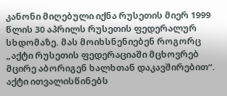კანონი მიღებული იქნა რუსეთის მიერ 1999 წლის 30 აპრილს რუსეთის ფედერალურ სხდომაზე. მას მოიხსნენიებენ როგორც „აქტი რუსეთის ფედერაციაში მცხოვრებ მცირე აბორიგენ ხალხთან დაკავშირებით“. აქტი ითვალისწინებს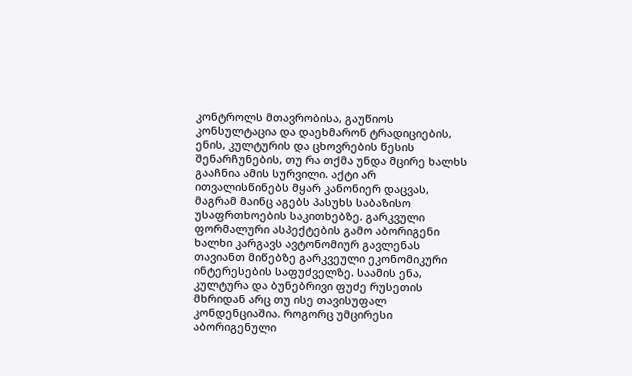კონტროლს მთავრობისა, გაუწიოს კონსულტაცია და დაეხმარონ ტრადიციების, ენის, კულტურის და ცხოვრების წესის შენარჩუნების, თუ რა თქმა უნდა მცირე ხალხს გააჩნია ამის სურვილი. აქტი არ ითვალისწინებს მყარ კანონიერ დაცვას, მაგრამ მაინც აგებს პასუხს საბაზისო უსაფრთხოების საკითხებზე. გარკვული ფორმალური ასპექტების გამო აბორიგენი ხალხი კარგავს ავტონომიურ გავლენას თავიანთ მიწებზე გარკვეული ეკონომიკური ინტერესების საფუძველზე. საამის ენა, კულტურა და ბუნებრივი ფუძე რუსეთის მხრიდან არც თუ ისე თავისუფალ კონდენციაშია. როგორც უმცირესი აბორიგენული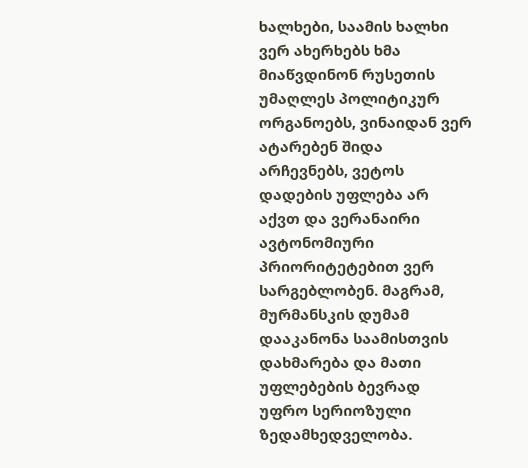ხალხები, საამის ხალხი ვერ ახერხებს ხმა მიაწვდინონ რუსეთის უმაღლეს პოლიტიკურ ორგანოებს, ვინაიდან ვერ ატარებენ შიდა არჩევნებს, ვეტოს დადების უფლება არ აქვთ და ვერანაირი ავტონომიური პრიორიტეტებით ვერ სარგებლობენ. მაგრამ, მურმანსკის დუმამ დააკანონა საამისთვის დახმარება და მათი უფლებების ბევრად უფრო სერიოზული ზედამხედველობა.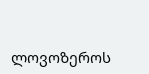ლოვოზეროს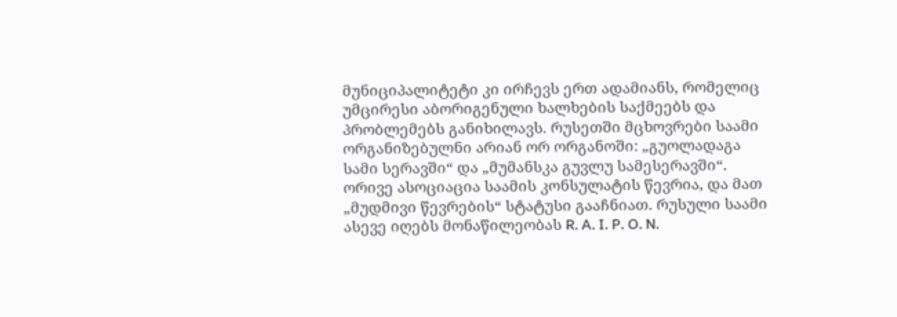მუნიციპალიტეტი კი ირჩევს ერთ ადამიანს, რომელიც უმცირესი აბორიგენული ხალხების საქმეებს და პრობლემებს განიხილავს. რუსეთში მცხოვრები საამი ორგანიზებულნი არიან ორ ორგანოში: „გუოლადაგა სამი სერავში“ და „მუმანსკა გუვლუ სამესერავში“. ორივე ასოციაცია საამის კონსულატის წევრია, და მათ „მუდმივი წევრების“ სტატუსი გააჩნიათ. რუსული საამი ასევე იღებს მონაწილეობას R. A. I. P. O. N.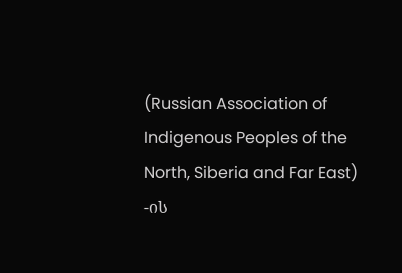(Russian Association of Indigenous Peoples of the North, Siberia and Far East) -ის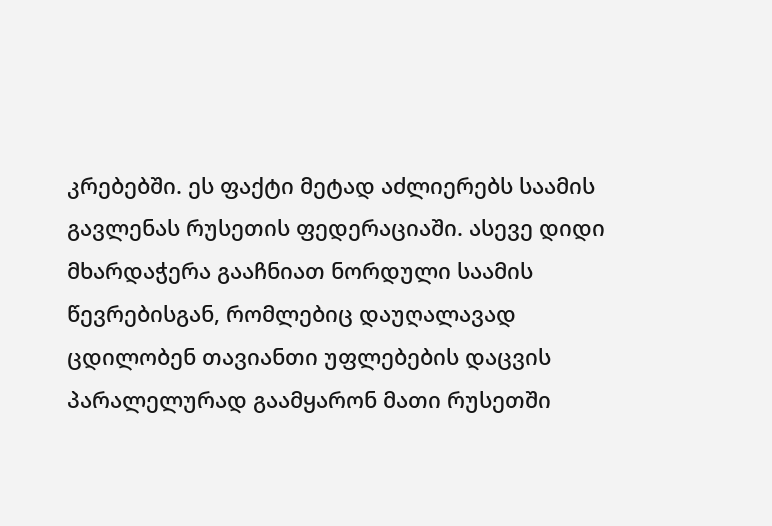კრებებში. ეს ფაქტი მეტად აძლიერებს საამის გავლენას რუსეთის ფედერაციაში. ასევე დიდი მხარდაჭერა გააჩნიათ ნორდული საამის წევრებისგან, რომლებიც დაუღალავად ცდილობენ თავიანთი უფლებების დაცვის პარალელურად გაამყარონ მათი რუსეთში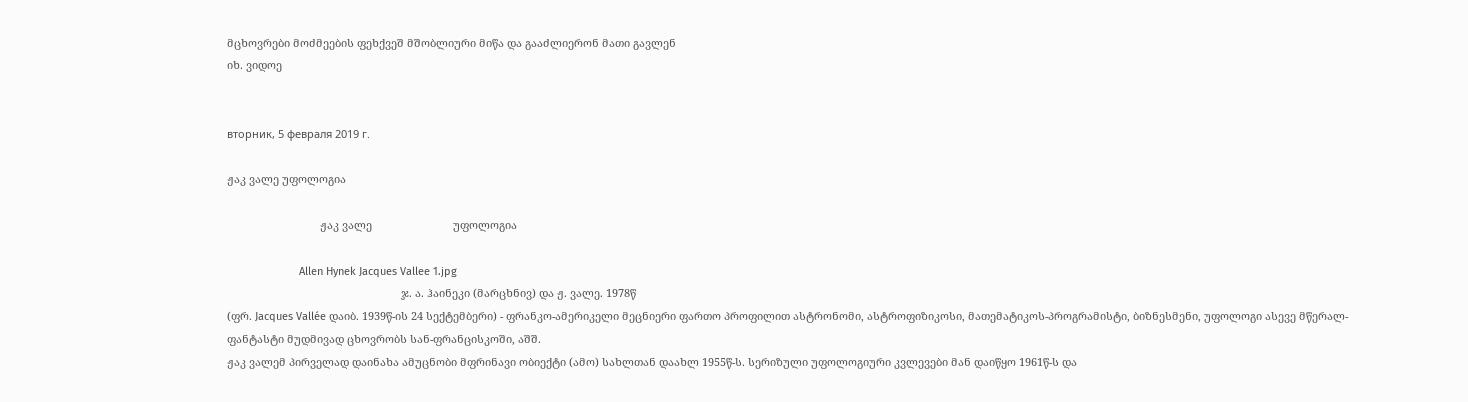მცხოვრები მოძმეების ფეხქვეშ მშობლიური მიწა და გააძლიერონ მათი გავლენ
იხ. ვიდოე


вторник, 5 февраля 2019 г.

ჟაკ ვალე უფოლოგია

                               ჟაკ ვალე                           უფოლოგია

                        Allen Hynek Jacques Vallee 1.jpg
                                                          ჯ. ა. ჰაინეკი (მარცხნივ) და ჟ. ვალე. 1978წ
(ფრ. Jacques Vallée დაიბ. 1939წ-ის 24 სექტემბერი) - ფრანკო-ამერიკელი მეცნიერი ფართო პროფილით ასტრონომი, ასტროფიზიკოსი, მათემატიკოს-პროგრამისტი, ბიზნესმენი, უფოლოგი ასევე მწერალ-ფანტასტი მუდმივად ცხოვრობს სან-ფრანცისკოში, აშშ.
ჟაკ ვალემ პირველად დაინახა ამუცნობი მფრინავი ობიექტი (ამო) სახლთან დაახლ 1955წ-ს. სერიზული უფოლოგიური კვლევები მან დაიწყო 1961წ-ს და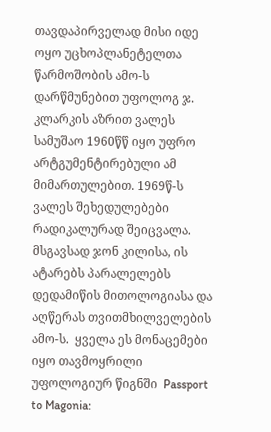თავდაპირველად მისი იდე ოყო უცხოპლანეტელთა წარმოშობის ამო-ს დარწმუნებით უფოლოგ ჯ. კლარკის აზრით ვალეს სამუშაო 1960წწ იყო უფრო არტგუმენტირებული ამ მიმართულებით. 1969წ-ს ვალეს შეხედულებები რადიკალურად შეიცვალა. მსგავსად ჯონ კილისა, ის ატარებს პარალელებს დედამიწის მითოლოგიასა და აღწერას თვითმხილველების ამო-ს.  ყველა ეს მონაცემები იყო თავმოყრილი უფოლოგიურ წიგნში  Passport to Magonia: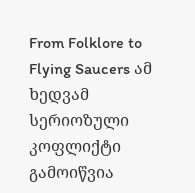From Folklore to Flying Saucers ამ ხედვამ  სერიოზული კოფლიქტი გამოიწვია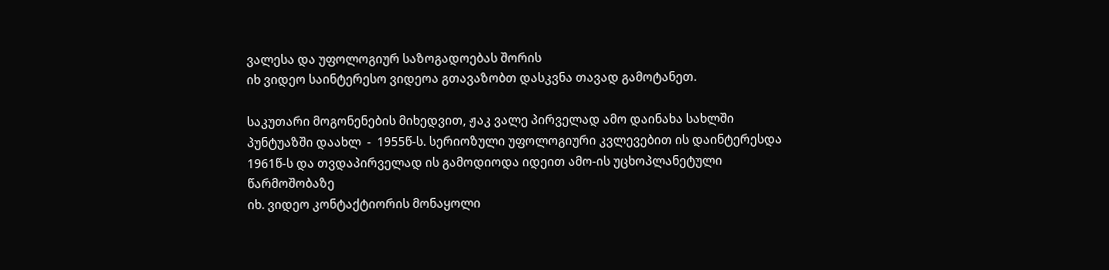ვალესა და უფოლოგიურ საზოგადოებას შორის
იხ ვიდეო საინტერესო ვიდეოა გთავაზობთ დასკვნა თავად გამოტანეთ.

საკუთარი მოგონენების მიხედვით, ჟაკ ვალე პირველად ამო დაინახა სახლში პუნტუაზში დაახლ  -  1955წ-ს. სერიოზული უფოლოგიური კვლევებით ის დაინტერესდა 1961წ-ს და თვდაპირველად ის გამოდიოდა იდეით ამო-ის უცხოპლანეტული წარმოშობაზე
იხ. ვიდეო კონტაქტიორის მონაყოლი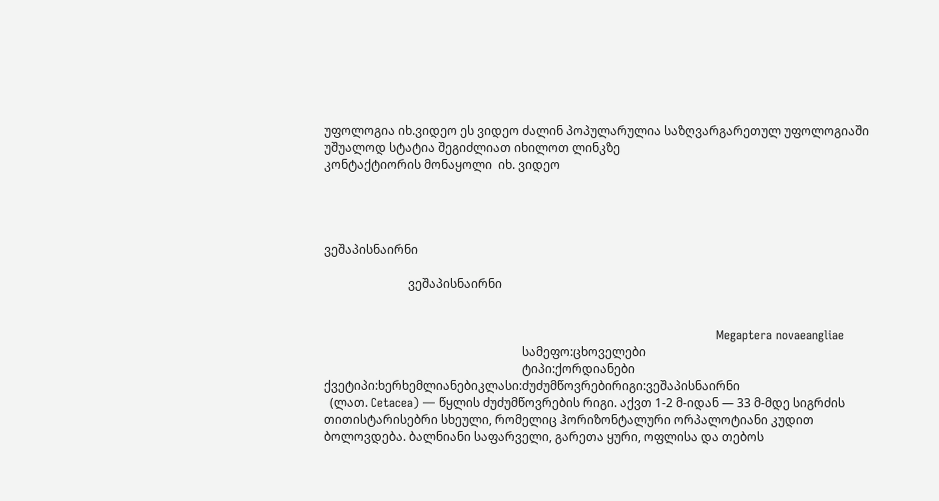უფოლოგია იხ.ვიდეო ეს ვიდეო ძალინ პოპულარულია საზღვარგარეთულ უფოლოგიაში უშუალოდ სტატია შეგიძლიათ იხილოთ ლინკზე
კონტაქტიორის მონაყოლი  იხ. ვიდეო




ვეშაპისნაირნი

                            ვეშაპისნაირნი


                                                                                                  Megaptera novaeangliae
                                                                  სამეფო:ცხოველები
                                                                  ტიპი:ქორდიანები
ქვეტიპი:ხერხემლიანებიკლასი:ძუძუმწოვრებირიგი:ვეშაპისნაირნი
  (ლათ. Cetacea) — წყლის ძუძუმწოვრების რიგი. აქვთ 1-2 მ-იდან — 33 მ-მდე სიგრძის თითისტარისებრი სხეული, რომელიც ჰორიზონტალური ორპალოტიანი კუდით ბოლოვდება. ბალნიანი საფარველი, გარეთა ყური, ოფლისა და თებოს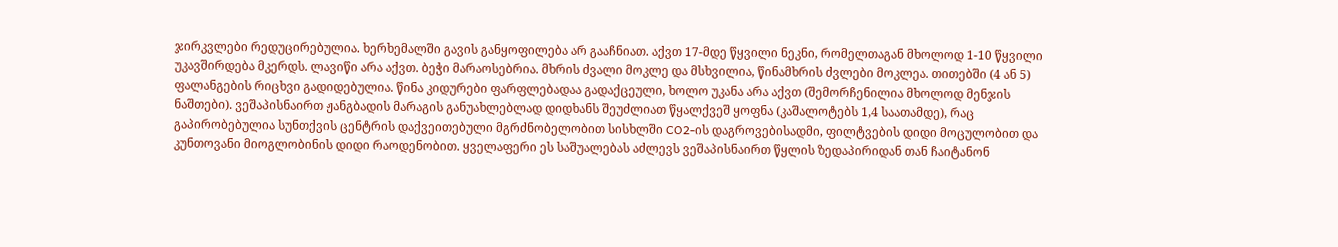ჯირკვლები რედუცირებულია. ხერხემალში გავის განყოფილება არ გააჩნიათ. აქვთ 17-მდე წყვილი ნეკნი, რომელთაგან მხოლოდ 1-10 წყვილი უკავშირდება მკერდს. ლავიწი არა აქვთ. ბეჭი მარაოსებრია. მხრის ძვალი მოკლე და მსხვილია, წინამხრის ძვლები მოკლეა. თითებში (4 ან 5) ფალანგების რიცხვი გადიდებულია. წინა კიდურები ფარფლებადაა გადაქცეული, ხოლო უკანა არა აქვთ (შემორჩენილია მხოლოდ მენჯის ნაშთები). ვეშაპისნაირთ ჟანგბადის მარაგის განუახლებლად დიდხანს შეუძლიათ წყალქვეშ ყოფნა (კაშალოტებს 1,4 საათამდე), რაც გაპირობებულია სუნთქვის ცენტრის დაქვეითებული მგრძნობელობით სისხლში CO2-ის დაგროვებისადმი, ფილტვების დიდი მოცულობით და კუნთოვანი მიოგლობინის დიდი რაოდენობით. ყველაფერი ეს საშუალებას აძლევს ვეშაპისნაირთ წყლის ზედაპირიდან თან ჩაიტანონ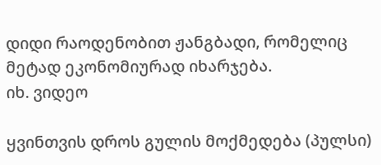დიდი რაოდენობით ჟანგბადი, რომელიც მეტად ეკონომიურად იხარჯება.
იხ. ვიდეო

ყვინთვის დროს გულის მოქმედება (პულსი)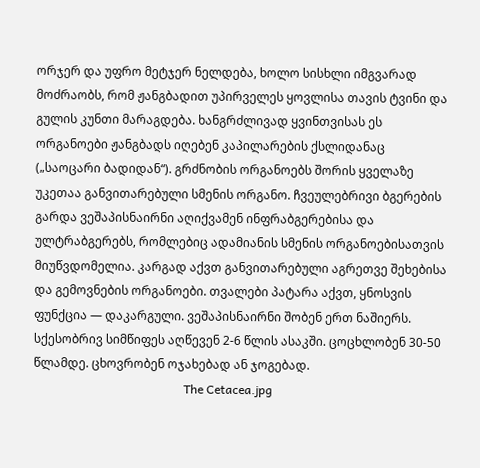ორჯერ და უფრო მეტჯერ ნელდება, ხოლო სისხლი იმგვარად მოძრაობს, რომ ჟანგბადით უპირველეს ყოვლისა თავის ტვინი და გულის კუნთი მარაგდება. ხანგრძლივად ყვინთვისას ეს ორგანოები ჟანგბადს იღებენ კაპილარების ქსლიდანაც („საოცარი ბადიდან“). გრძნობის ორგანოებს შორის ყველაზე უკეთაა განვითარებული სმენის ორგანო. ჩვეულებრივი ბგერების გარდა ვეშაპისნაირნი აღიქვამენ ინფრაბგერებისა და ულტრაბგერებს, რომლებიც ადამიანის სმენის ორგანოებისათვის მიუწვდომელია. კარგად აქვთ განვითარებული აგრეთვე შეხებისა და გემოვნების ორგანოები. თვალები პატარა აქვთ, ყნოსვის ფუნქცია — დაკარგული. ვეშაპისნაირნი შობენ ერთ ნაშიერს. სქესობრივ სიმწიფეს აღწევენ 2-6 წლის ასაკში. ცოცხლობენ 30-50 წლამდე. ცხოვრობენ ოჯახებად ან ჯოგებად.
                                                  The Cetacea.jpg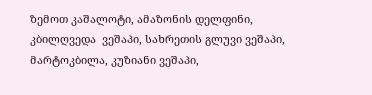ზემოთ კაშალოტი, ამაზონის დელფინი, კბილღვედა  ვეშაპი, სახრეთის გლუვი ვეშაპი, მარტოკბილა, კუზიანი ვეშაპი,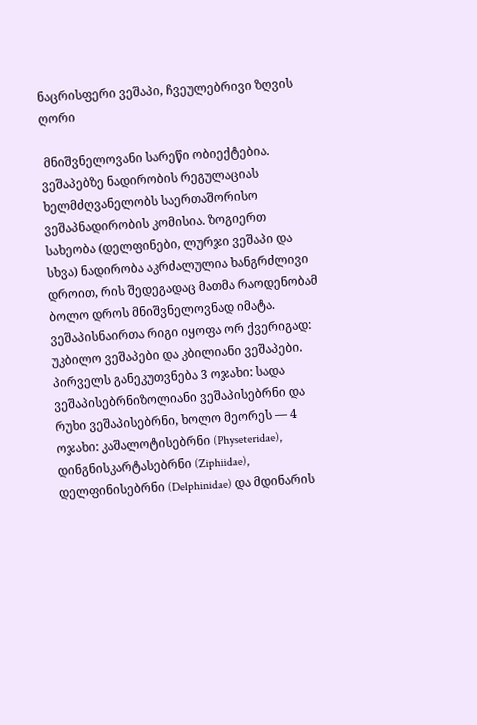ნაცრისფერი ვეშაპი, ჩვეულებრივი ზღვის ღორი

 მნიშვნელოვანი სარეწი ობიექტებია. ვეშაპებზე ნადირობის რეგულაციას ხელმძღვანელობს საერთაშორისო ვეშაპნადირობის კომისია. ზოგიერთ სახეობა (დელფინები, ლურჯი ვეშაპი და სხვა) ნადირობა აკრძალულია ხანგრძლივი დროით, რის შედეგადაც მათმა რაოდენობამ ბოლო დროს მნიშვნელოვნად იმატა. ვეშაპისნაირთა რიგი იყოფა ორ ქვერიგად: უკბილო ვეშაპები და კბილიანი ვეშაპები. პირველს განეკუთვნება 3 ოჯახი: სადა ვეშაპისებრნიზოლიანი ვეშაპისებრნი და რუხი ვეშაპისებრნი, ხოლო მეორეს — 4 ოჯახი: კაშალოტისებრნი (Physeteridae), დინგნისკარტასებრნი (Ziphiidae), დელფინისებრნი (Delphinidae) და მდინარის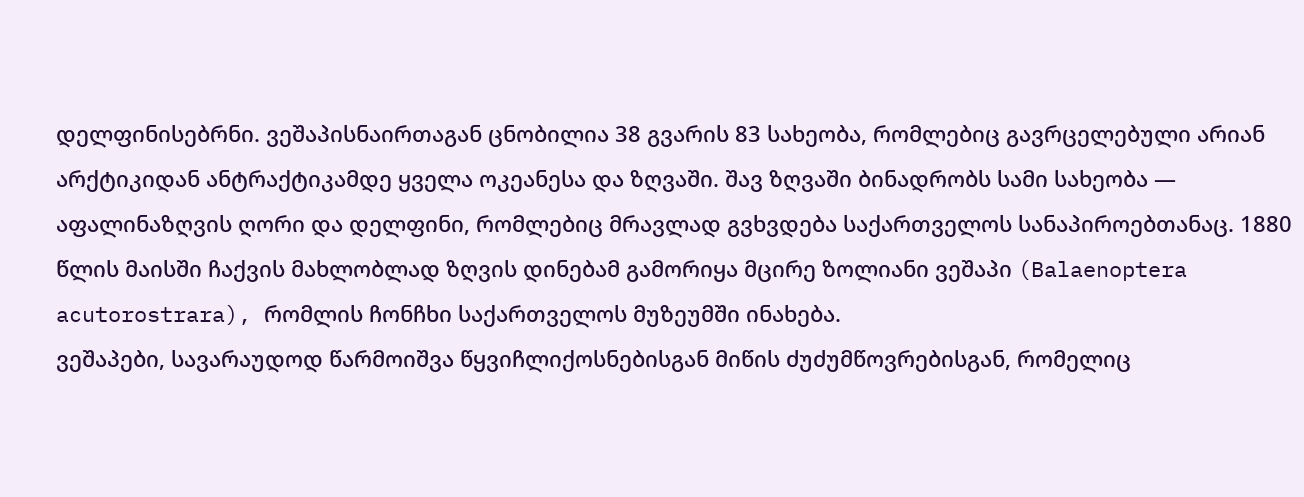დელფინისებრნი. ვეშაპისნაირთაგან ცნობილია 38 გვარის 83 სახეობა, რომლებიც გავრცელებული არიან არქტიკიდან ანტრაქტიკამდე ყველა ოკეანესა და ზღვაში. შავ ზღვაში ბინადრობს სამი სახეობა — აფალინაზღვის ღორი და დელფინი, რომლებიც მრავლად გვხვდება საქართველოს სანაპიროებთანაც. 1880 წლის მაისში ჩაქვის მახლობლად ზღვის დინებამ გამორიყა მცირე ზოლიანი ვეშაპი (Balaenoptera acutorostrara), რომლის ჩონჩხი საქართველოს მუზეუმში ინახება.
ვეშაპები, სავარაუდოდ წარმოიშვა წყვიჩლიქოსნებისგან მიწის ძუძუმწოვრებისგან, რომელიც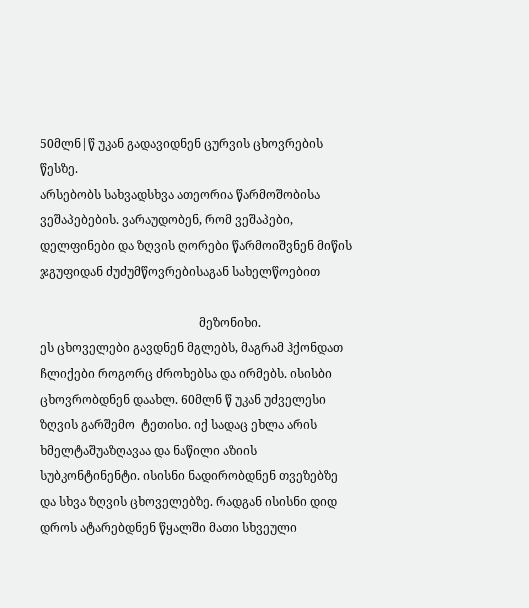50მლნ|წ უკან გადავიდნენ ცურვის ცხოვრების წესზე.
არსებობს სახვადსხვა ათეორია წარმოშობისა ვეშაპებების. ვარაუდობენ, რომ ვეშაპები, დელფინები და ზღვის ღორები წარმოიშვნენ მიწის ჯგუფიდან ძუძუმწოვრებისაგან სახელწოებით

                                                     მეზონიხი.
ეს ცხოველები გავდნენ მგლებს, მაგრამ ჰქონდათ ჩლიქები როგორც ძროხებსა და ირმებს. ისისბი ცხოვრობდნენ დაახლ. 60მლნ წ უკან უძველესი ზღვის გარშემო  ტეთისი. იქ სადაც ეხლა არის ხმელტაშუაზღავაა და ნაწილი აზიის სუბკონტინენტი. ისისნი ნადირობდნენ თვეზებზე და სხვა ზღვის ცხოველებზე. რადგან ისისნი დიდ დროს ატარებდნენ წყალში მათი სხვეული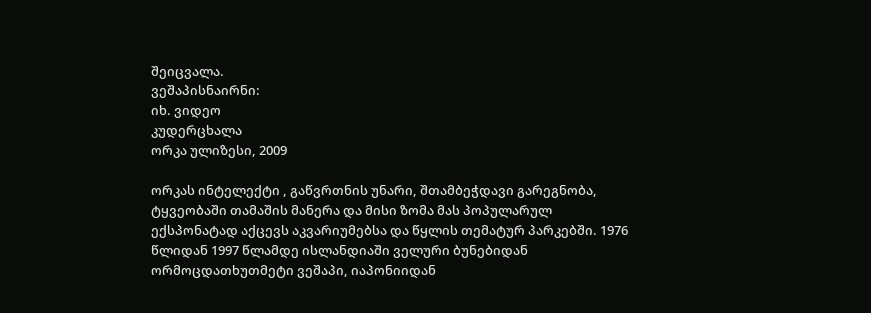შეიცვალა.
ვეშაპისნაირნი:
იხ. ვიდეო
კუდერცხალა
ორკა ულიზესი, 2009

ორკას ინტელექტი , გაწვრთნის უნარი, შთამბეჭდავი გარეგნობა, ტყვეობაში თამაშის მანერა და მისი ზომა მას პოპულარულ ექსპონატად აქცევს აკვარიუმებსა და წყლის თემატურ პარკებში. 1976 წლიდან 1997 წლამდე ისლანდიაში ველური ბუნებიდან ორმოცდათხუთმეტი ვეშაპი, იაპონიიდან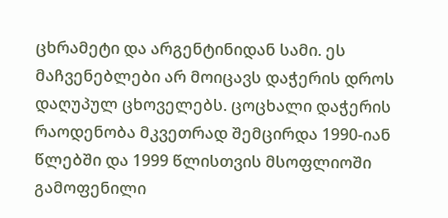ცხრამეტი და არგენტინიდან სამი. ეს მაჩვენებლები არ მოიცავს დაჭერის დროს დაღუპულ ცხოველებს. ცოცხალი დაჭერის რაოდენობა მკვეთრად შემცირდა 1990-იან წლებში და 1999 წლისთვის მსოფლიოში გამოფენილი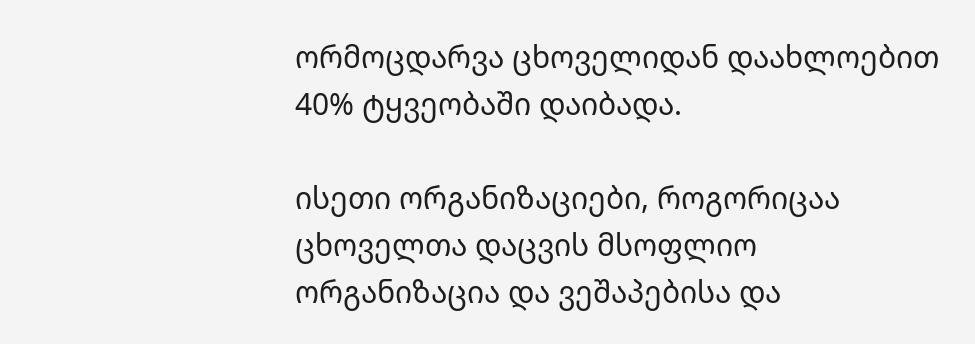ორმოცდარვა ცხოველიდან დაახლოებით 40% ტყვეობაში დაიბადა.

ისეთი ორგანიზაციები, როგორიცაა ცხოველთა დაცვის მსოფლიო ორგანიზაცია და ვეშაპებისა და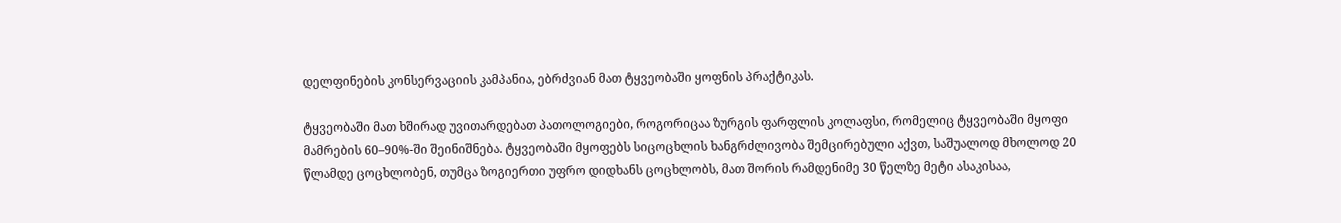დელფინების კონსერვაციის კამპანია, ებრძვიან მათ ტყვეობაში ყოფნის პრაქტიკას.

ტყვეობაში მათ ხშირად უვითარდებათ პათოლოგიები, როგორიცაა ზურგის ფარფლის კოლაფსი, რომელიც ტყვეობაში მყოფი მამრების 60–90%-ში შეინიშნება. ტყვეობაში მყოფებს სიცოცხლის ხანგრძლივობა შემცირებული აქვთ, საშუალოდ მხოლოდ 20 წლამდე ცოცხლობენ, თუმცა ზოგიერთი უფრო დიდხანს ცოცხლობს, მათ შორის რამდენიმე 30 წელზე მეტი ასაკისაა,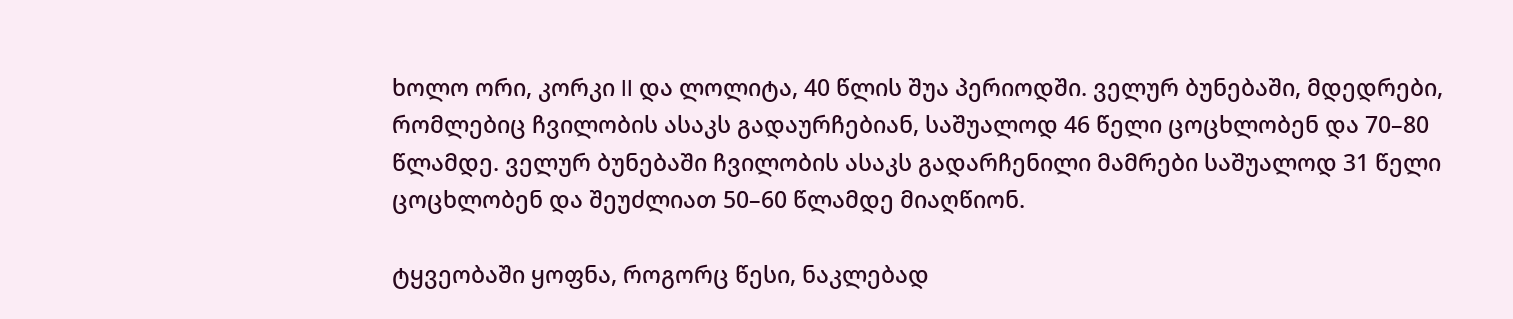ხოლო ორი, კორკი II და ლოლიტა, 40 წლის შუა პერიოდში. ველურ ბუნებაში, მდედრები, რომლებიც ჩვილობის ასაკს გადაურჩებიან, საშუალოდ 46 წელი ცოცხლობენ და 70–80 წლამდე. ველურ ბუნებაში ჩვილობის ასაკს გადარჩენილი მამრები საშუალოდ 31 წელი ცოცხლობენ და შეუძლიათ 50–60 წლამდე მიაღწიონ.

ტყვეობაში ყოფნა, როგორც წესი, ნაკლებად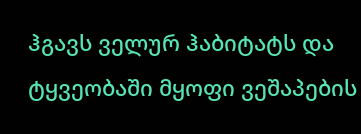ჰგავს ველურ ჰაბიტატს და ტყვეობაში მყოფი ვეშაპების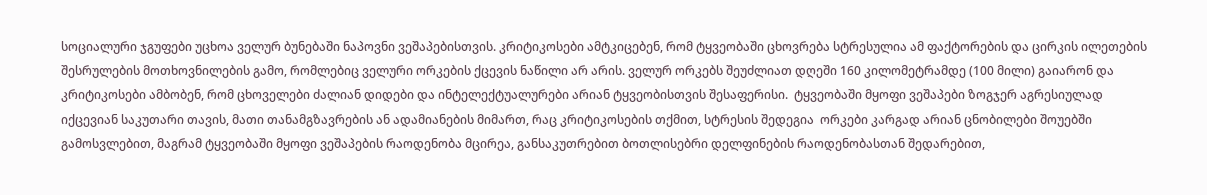სოციალური ჯგუფები უცხოა ველურ ბუნებაში ნაპოვნი ვეშაპებისთვის. კრიტიკოსები ამტკიცებენ, რომ ტყვეობაში ცხოვრება სტრესულია ამ ფაქტორების და ცირკის ილეთების შესრულების მოთხოვნილების გამო, რომლებიც ველური ორკების ქცევის ნაწილი არ არის. ველურ ორკებს შეუძლიათ დღეში 160 კილომეტრამდე (100 მილი) გაიარონ და კრიტიკოსები ამბობენ, რომ ცხოველები ძალიან დიდები და ინტელექტუალურები არიან ტყვეობისთვის შესაფერისი.  ტყვეობაში მყოფი ვეშაპები ზოგჯერ აგრესიულად იქცევიან საკუთარი თავის, მათი თანამგზავრების ან ადამიანების მიმართ, რაც კრიტიკოსების თქმით, სტრესის შედეგია  ორკები კარგად არიან ცნობილები შოუებში გამოსვლებით, მაგრამ ტყვეობაში მყოფი ვეშაპების რაოდენობა მცირეა, განსაკუთრებით ბოთლისებრი დელფინების რაოდენობასთან შედარებით,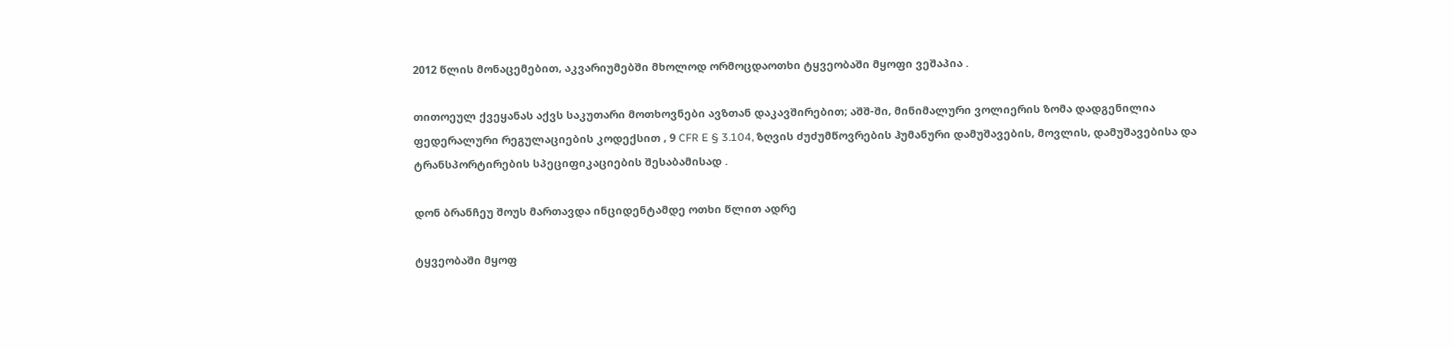2012 წლის მონაცემებით, აკვარიუმებში მხოლოდ ორმოცდაოთხი ტყვეობაში მყოფი ვეშაპია .

თითოეულ ქვეყანას აქვს საკუთარი მოთხოვნები ავზთან დაკავშირებით; აშშ-ში, მინიმალური ვოლიერის ზომა დადგენილია ფედერალური რეგულაციების კოდექსით , 9 CFR E § 3.104, ზღვის ძუძუმწოვრების ჰუმანური დამუშავების, მოვლის, დამუშავებისა და ტრანსპორტირების სპეციფიკაციების შესაბამისად .

დონ ბრანჩეუ შოუს მართავდა ინციდენტამდე ოთხი წლით ადრე

ტყვეობაში მყოფ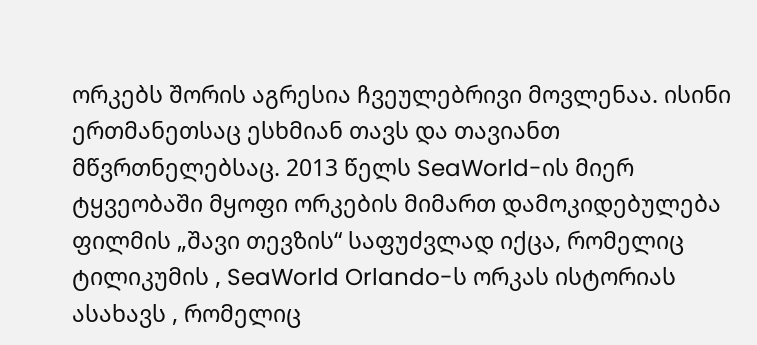ორკებს შორის აგრესია ჩვეულებრივი მოვლენაა. ისინი ერთმანეთსაც ესხმიან თავს და თავიანთ მწვრთნელებსაც. 2013 წელს SeaWorld-ის მიერ ტყვეობაში მყოფი ორკების მიმართ დამოკიდებულება ფილმის „შავი თევზის“ საფუძვლად იქცა, რომელიც ტილიკუმის , SeaWorld Orlando-ს ორკას ისტორიას ასახავს , რომელიც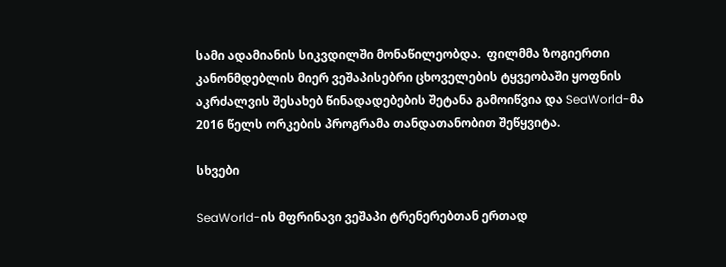სამი ადამიანის სიკვდილში მონაწილეობდა.  ფილმმა ზოგიერთი კანონმდებლის მიერ ვეშაპისებრი ცხოველების ტყვეობაში ყოფნის აკრძალვის შესახებ წინადადებების შეტანა გამოიწვია და SeaWorld-მა 2016 წელს ორკების პროგრამა თანდათანობით შეწყვიტა.

სხვები

SeaWorld-ის მფრინავი ვეშაპი ტრენერებთან ერთად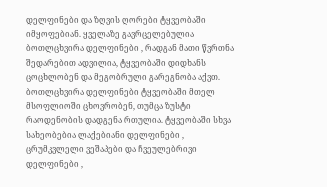დელფინები და ზღვის ღორები ტყვეობაში იმყოფებიან. ყველაზე გავრცელებულია ბოთლცხვირა დელფინები , რადგან მათი წვრთნა შედარებით ადვილია, ტყვეობაში დიდხანს ცოცხლობენ და მეგობრული გარეგნობა აქვთ. ბოთლცხვირა დელფინები ტყვეობაში მთელ მსოფლიოში ცხოვრობენ, თუმცა ზუსტი რაოდენობის დადგენა რთულია. ტყვეობაში სხვა სახეობებია ლაქებიანი დელფინები , ცრუმკვლელი ვეშაპები და ჩვეულებრივი დელფინები ,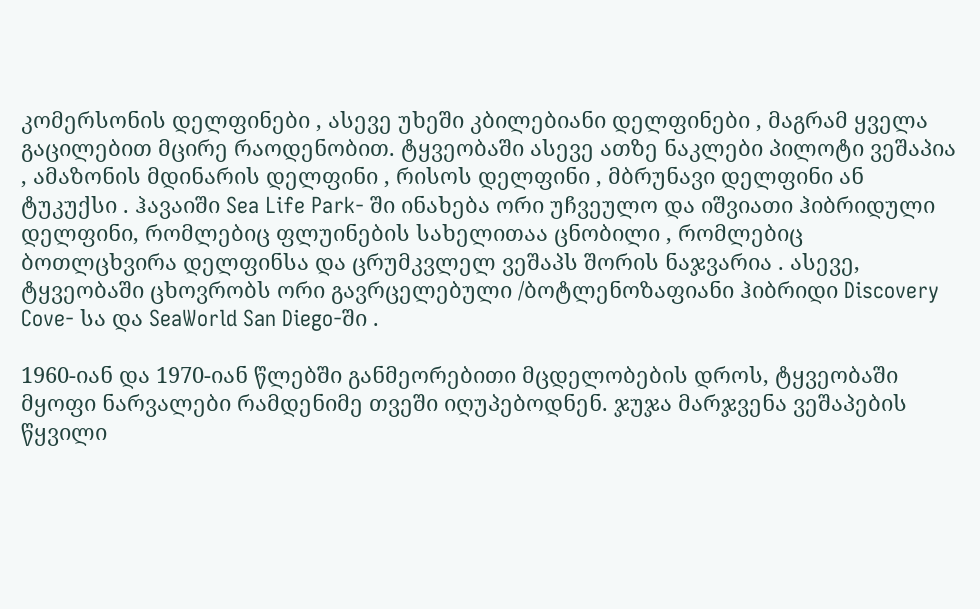კომერსონის დელფინები , ასევე უხეში კბილებიანი დელფინები , მაგრამ ყველა გაცილებით მცირე რაოდენობით. ტყვეობაში ასევე ათზე ნაკლები პილოტი ვეშაპია , ამაზონის მდინარის დელფინი , რისოს დელფინი , მბრუნავი დელფინი ან ტუკუქსი . ჰავაიში Sea Life Park- ში ინახება ორი უჩვეულო და იშვიათი ჰიბრიდული დელფინი, რომლებიც ფლუინების სახელითაა ცნობილი , რომლებიც ბოთლცხვირა დელფინსა და ცრუმკვლელ ვეშაპს შორის ნაჯვარია . ასევე, ტყვეობაში ცხოვრობს ორი გავრცელებული /ბოტლენოზაფიანი ჰიბრიდი Discovery Cove- სა და SeaWorld San Diego-ში .

1960-იან და 1970-იან წლებში განმეორებითი მცდელობების დროს, ტყვეობაში მყოფი ნარვალები რამდენიმე თვეში იღუპებოდნენ. ჯუჯა მარჯვენა ვეშაპების წყვილი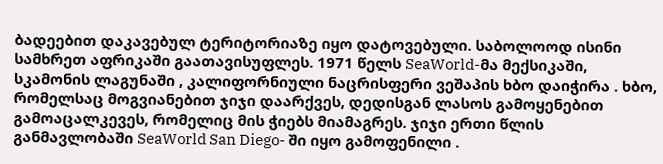ბადეებით დაკავებულ ტერიტორიაზე იყო დატოვებული. საბოლოოდ ისინი სამხრეთ აფრიკაში გაათავისუფლეს. 1971 წელს SeaWorld-მა მექსიკაში, სკამონის ლაგუნაში , კალიფორნიული ნაცრისფერი ვეშაპის ხბო დაიჭირა . ხბო, რომელსაც მოგვიანებით ჯიჯი დაარქვეს, დედისგან ლასოს გამოყენებით გამოაცალკევეს, რომელიც მის ჭიებს მიამაგრეს. ჯიჯი ერთი წლის განმავლობაში SeaWorld San Diego- ში იყო გამოფენილი .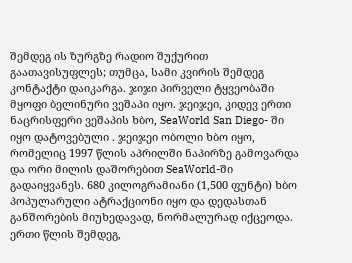შემდეგ ის ზურგზე რადიო შუქურით გაათავისუფლეს; თუმცა, სამი კვირის შემდეგ კონტაქტი დაიკარგა. ჯიჯი პირველი ტყვეობაში მყოფი ბელინური ვეშაპი იყო. ჯეიჯეი, კიდევ ერთი ნაცრისფერი ვეშაპის ხბო, SeaWorld San Diego- ში იყო დატოვებული . ჯეიჯეი ობოლი ხბო იყო, რომელიც 1997 წლის აპრილში ნაპირზე გამოვარდა და ორი მილის დაშორებით SeaWorld-ში გადაიყვანეს. 680 კილოგრამიანი (1,500 ფუნტი) ხბო პოპულარული ატრაქციონი იყო და დედასთან განშორების მიუხედავად, ნორმალურად იქცეოდა. ერთი წლის შემდეგ,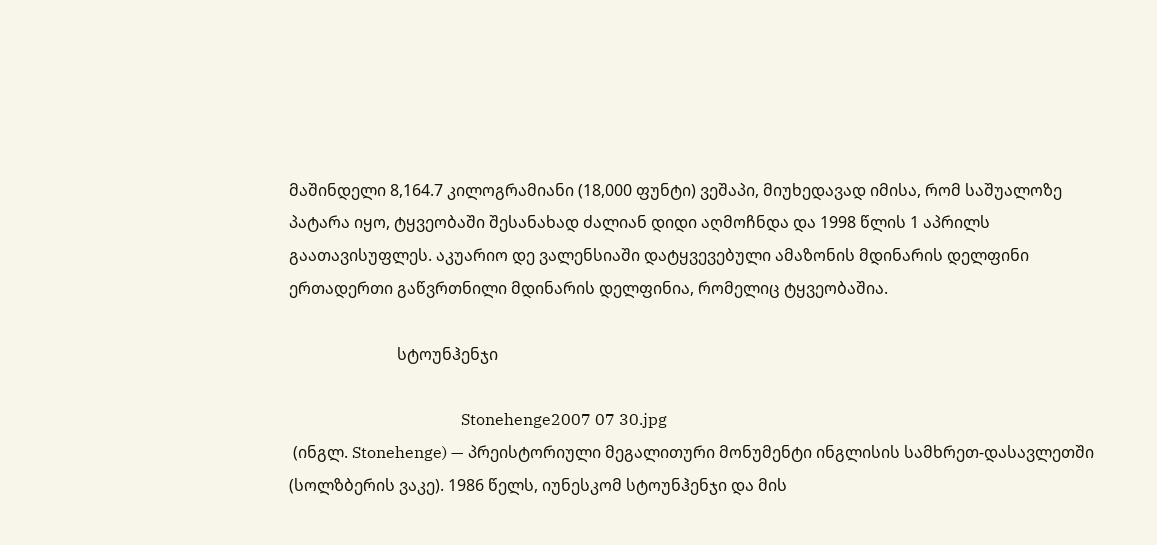მაშინდელი 8,164.7 კილოგრამიანი (18,000 ფუნტი) ვეშაპი, მიუხედავად იმისა, რომ საშუალოზე პატარა იყო, ტყვეობაში შესანახად ძალიან დიდი აღმოჩნდა და 1998 წლის 1 აპრილს გაათავისუფლეს. აკუარიო დე ვალენსიაში დატყვევებული ამაზონის მდინარის დელფინი ერთადერთი გაწვრთნილი მდინარის დელფინია, რომელიც ტყვეობაშია.

                           სტოუნჰენჯი

                                           Stonehenge2007 07 30.jpg
 (ინგლ. Stonehenge) — პრეისტორიული მეგალითური მონუმენტი ინგლისის სამხრეთ-დასავლეთში (სოლზბერის ვაკე). 1986 წელს, იუნესკომ სტოუნჰენჯი და მის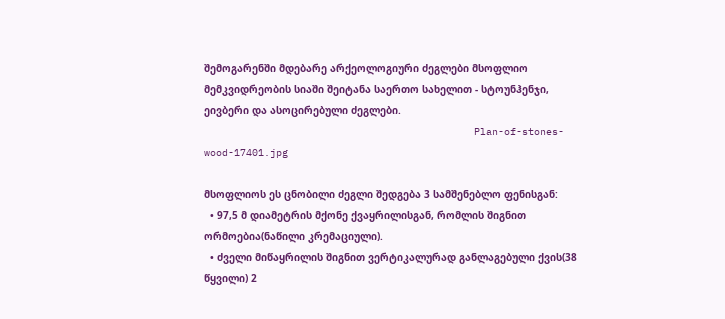შემოგარენში მდებარე არქეოლოგიური ძეგლები მსოფლიო მემკვიდრეობის სიაში შეიტანა საერთო სახელით - სტოუნჰენჯი, ეივბერი და ასოცირებული ძეგლები.
                                             Plan-of-stones-wood-17401.jpg

მსოფლიოს ეს ცნობილი ძეგლი შედგება 3 სამშენებლო ფენისგან:
  • 97,5 მ დიამეტრის მქონე ქვაყრილისგან, რომლის შიგნით ორმოებია(ნაწილი კრემაციული).
  • ძველი მიწაყრილის შიგნით ვერტიკალურად განლაგებული ქვის(38 წყვილი) 2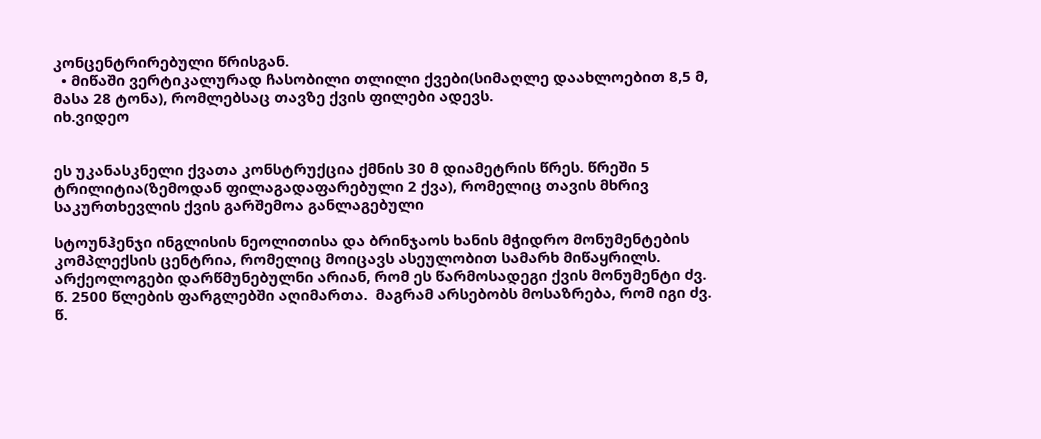კონცენტრირებული წრისგან.
  • მიწაში ვერტიკალურად ჩასობილი თლილი ქვები(სიმაღლე დაახლოებით 8,5 მ, მასა 28 ტონა), რომლებსაც თავზე ქვის ფილები ადევს.
იხ.ვიდეო


ეს უკანასკნელი ქვათა კონსტრუქცია ქმნის 30 მ დიამეტრის წრეს. წრეში 5 ტრილიტია(ზემოდან ფილაგადაფარებული 2 ქვა), რომელიც თავის მხრივ საკურთხევლის ქვის გარშემოა განლაგებული

სტოუნჰენჯი ინგლისის ნეოლითისა და ბრინჯაოს ხანის მჭიდრო მონუმენტების კომპლექსის ცენტრია, რომელიც მოიცავს ასეულობით სამარხ მიწაყრილს.
არქეოლოგები დარწმუნებულნი არიან, რომ ეს წარმოსადეგი ქვის მონუმენტი ძვ. წ. 2500 წლების ფარგლებში აღიმართა.  მაგრამ არსებობს მოსაზრება, რომ იგი ძვ. წ.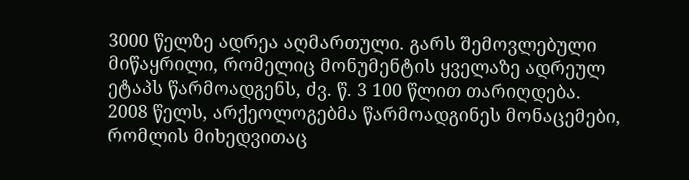3000 წელზე ადრეა აღმართული. გარს შემოვლებული მიწაყრილი, რომელიც მონუმენტის ყველაზე ადრეულ ეტაპს წარმოადგენს, ძვ. წ. 3 100 წლით თარიღდება.
2008 წელს, არქეოლოგებმა წარმოადგინეს მონაცემები, რომლის მიხედვითაც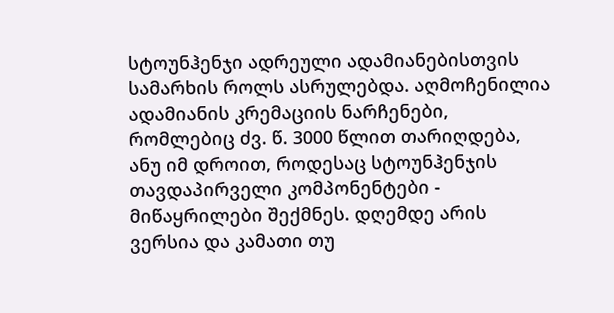სტოუნჰენჯი ადრეული ადამიანებისთვის სამარხის როლს ასრულებდა. აღმოჩენილია ადამიანის კრემაციის ნარჩენები, რომლებიც ძვ. წ. 3000 წლით თარიღდება, ანუ იმ დროით, როდესაც სტოუნჰენჯის თავდაპირველი კომპონენტები - მიწაყრილები შექმნეს. დღემდე არის ვერსია და კამათი თუ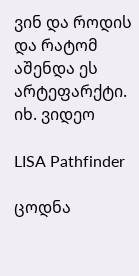ვინ და როდის და რატომ აშენდა ეს არტეფარქტი.
იხ. ვიდეო

LISA Pathfinder

ცოდნა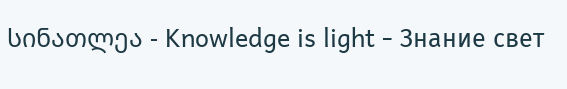სინათლეა - Knowledge is light - Знание свет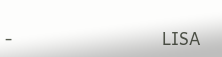-                              LISA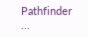Pathfinder                                           ...